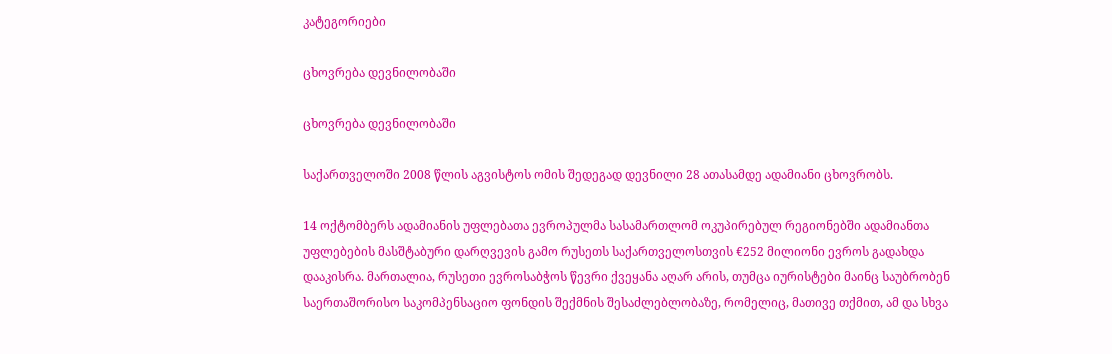კატეგორიები

ცხოვრება დევნილობაში

ცხოვრება დევნილობაში

საქართველოში 2008 წლის აგვისტოს ომის შედეგად დევნილი 28 ათასამდე ადამიანი ცხოვრობს.

14 ოქტომბერს ადამიანის უფლებათა ევროპულმა სასამართლომ ოკუპირებულ რეგიონებში ადამიანთა უფლებების მასშტაბური დარღვევის გამო რუსეთს საქართველოსთვის €252 მილიონი ევროს გადახდა დააკისრა. მართალია, რუსეთი ევროსაბჭოს წევრი ქვეყანა აღარ არის, თუმცა იურისტები მაინც საუბრობენ საერთაშორისო საკომპენსაციო ფონდის შექმნის შესაძლებლობაზე, რომელიც, მათივე თქმით, ამ და სხვა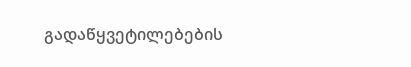გადაწყვეტილებების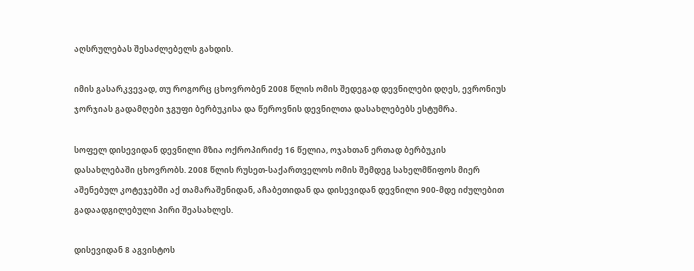აღსრულებას შესაძლებელს გახდის.

იმის გასარკვევად, თუ როგორც ცხოვრობენ 2008 წლის ომის შედეგად დევნილები დღეს, ევრონიუს ჯორჯიას გადამღები ჯგუფი ბერბუკისა და წეროვნის დევნილთა დასახლებებს ესტუმრა.

სოფელ დისევიდან დევნილი მზია ოქროპირიძე 16 წელია, ოჯახთან ერთად ბერბუკის დასახლებაში ცხოვრობს. 2008 წლის რუსეთ-საქართველოს ომის შემდეგ სახელმწიფოს მიერ აშენებულ კოტეჯებში აქ თამარაშენიდან, აჩაბეთიდან და დისევიდან დევნილი 900-მდე იძულებით გადაადგილებული პირი შეასახლეს.

დისევიდან 8 აგვისტოს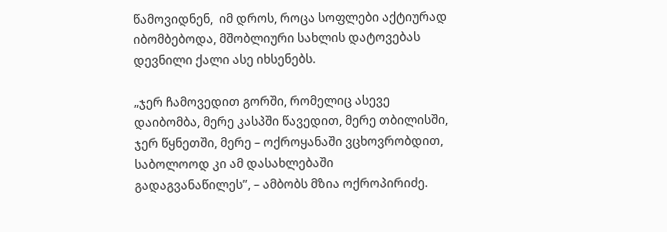წამოვიდნენ,  იმ დროს, როცა სოფლები აქტიურად იბომბებოდა, მშობლიური სახლის დატოვებას დევნილი ქალი ასე იხსენებს.

„ჯერ ჩამოვედით გორში, რომელიც ასევე დაიბომბა, მერე კასპში წავედით, მერე თბილისში, ჯერ წყნეთში, მერე – ოქროყანაში ვცხოვრობდით, საბოლოოდ კი ამ დასახლებაში გადაგვანაწილეს”, – ამბობს მზია ოქროპირიძე.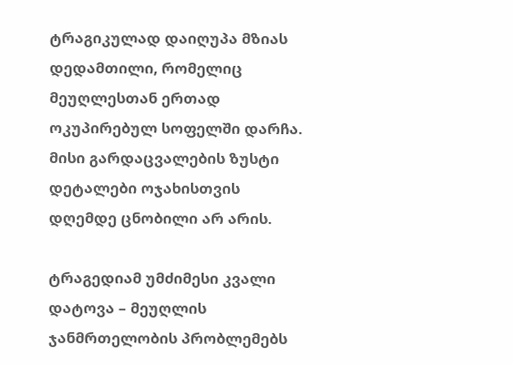ტრაგიკულად დაიღუპა მზიას დედამთილი, რომელიც მეუღლესთან ერთად ოკუპირებულ სოფელში დარჩა. მისი გარდაცვალების ზუსტი დეტალები ოჯახისთვის დღემდე ცნობილი არ არის.

ტრაგედიამ უმძიმესი კვალი დატოვა – მეუღლის ჯანმრთელობის პრობლემებს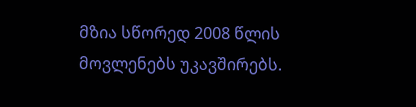მზია სწორედ 2008 წლის მოვლენებს უკავშირებს.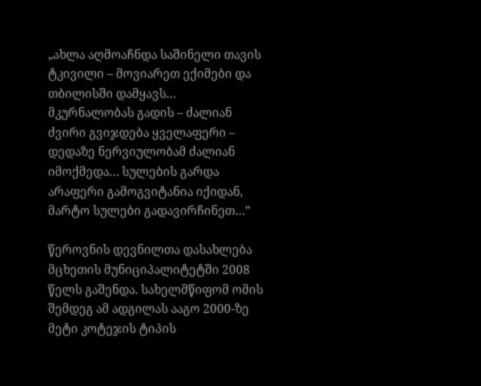„ახლა აღმოაჩნდა საშინელი თავის ტკივილი – მოვიარეთ ექიმები და თბილისში დამყავს… მკურნალობას გადის – ძალიან ძვირი გვიჯდება ყველაფერი – დედაზე ნერვიულობამ ძალიან იმოქმედა… სულების გარდა არაფერი გამოგვიტანია იქიდან, მარტო სულები გადავირჩინეთ…”

წეროვნის დევნილთა დასახლება მცხეთის მუნიციპალიტეტში 2008 წელს გაშენდა. სახელმწიფომ ომის შემდეგ ამ ადგილას ააგო 2000-ზე მეტი კოტეჯის ტიპის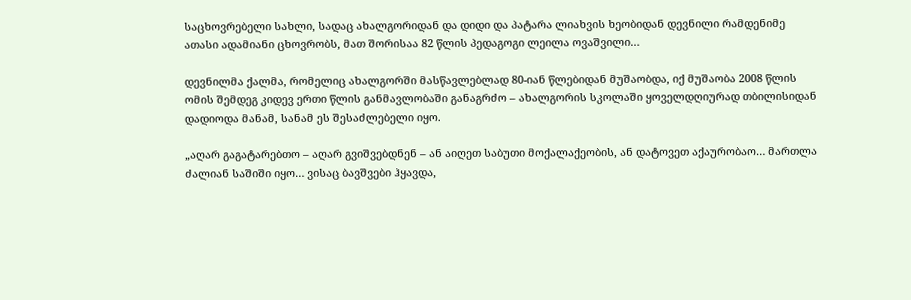საცხოვრებელი სახლი, სადაც ახალგორიდან და დიდი და პატარა ლიახვის ხეობიდან დევნილი რამდენიმე ათასი ადამიანი ცხოვრობს, მათ შორისაა 82 წლის პედაგოგი ლეილა ოვაშვილი…

დევნილმა ქალმა, რომელიც ახალგორში მასწავლებლად 80-იან წლებიდან მუშაობდა, იქ მუშაობა 2008 წლის ომის შემდეგ კიდევ ერთი წლის განმავლობაში განაგრძო – ახალგორის სკოლაში ყოველდღიურად თბილისიდან დადიოდა მანამ, სანამ ეს შესაძლებელი იყო.

„აღარ გაგატარებთო – აღარ გვიშვებდნენ – ან აიღეთ საბუთი მოქალაქეობის, ან დატოვეთ აქაურობაო… მართლა ძალიან საშიში იყო… ვისაც ბავშვები ჰყავდა,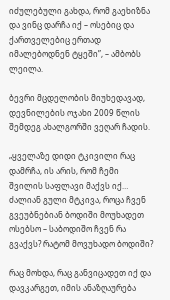იძულებული გახდა, რომ გაეხიზნა და ვინც დარჩა იქ – ოსებიც და ქართველებიც ერთად იმალებოდნენ ტყეში”, – ამბობს ლეილა.

ბევრი მცდელობის მიუხედავად, დევნილების ოჯახი 2009 წლის შემდეგ ახალგორში ვეღარ ჩადის.

„ყველაზე დიდი ტკივილი რაც დამრჩა, ის არის, რომ ჩემი შვილის საფლავი მაქვს იქ… ძალიან გული მტკივა, როცა ჩვენ გვეუბნებიან ბოდიში მოუხადეთ ოსებსო – საბოდიშო ჩვენ რა გვაქვს? რატომ მოვუხადო ბოდიში?

რაც მოხდა, რაც განვიცადეთ იქ და დავკარგეთ, იმის ანაზღაურება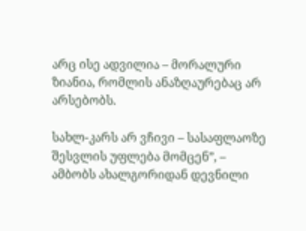არც ისე ადვილია – მორალური ზიანია, რომლის ანაზღაურებაც არ არსებობს.

სახლ-კარს არ ვჩივი – სასაფლაოზე შესვლის უფლება მომცენ”, – ამბობს ახალგორიდან დევნილი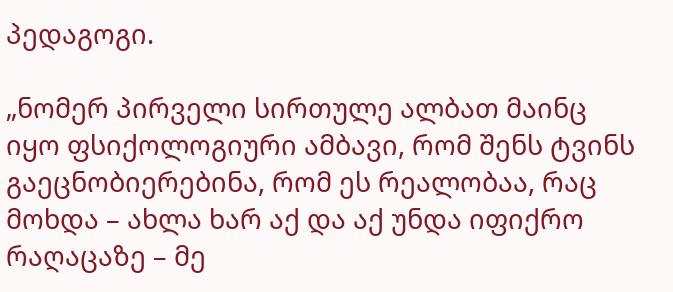პედაგოგი.

„ნომერ პირველი სირთულე ალბათ მაინც იყო ფსიქოლოგიური ამბავი, რომ შენს ტვინს გაეცნობიერებინა, რომ ეს რეალობაა, რაც მოხდა – ახლა ხარ აქ და აქ უნდა იფიქრო რაღაცაზე – მე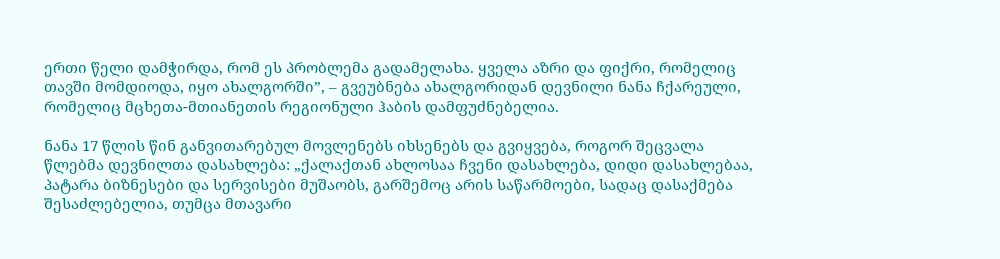ერთი წელი დამჭირდა, რომ ეს პრობლემა გადამელახა. ყველა აზრი და ფიქრი, რომელიც თავში მომდიოდა, იყო ახალგორში”, – გვეუბნება ახალგორიდან დევნილი ნანა ჩქარეული, რომელიც მცხეთა-მთიანეთის რეგიონული ჰაბის დამფუძნებელია.

ნანა 17 წლის წინ განვითარებულ მოვლენებს იხსენებს და გვიყვება, როგორ შეცვალა წლებმა დევნილთა დასახლება: „ქალაქთან ახლოსაა ჩვენი დასახლება, დიდი დასახლებაა, პატარა ბიზნესები და სერვისები მუშაობს, გარშემოც არის საწარმოები, სადაც დასაქმება შესაძლებელია, თუმცა მთავარი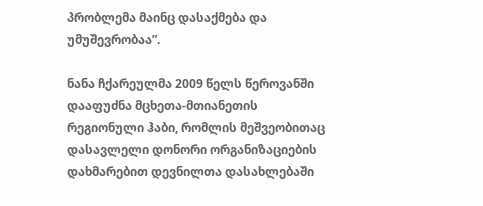პრობლემა მაინც დასაქმება და უმუშევრობაა”.

ნანა ჩქარეულმა 2009 წელს წეროვანში დააფუძნა მცხეთა-მთიანეთის რეგიონული ჰაბი, რომლის მეშვეობითაც დასავლელი დონორი ორგანიზაციების დახმარებით დევნილთა დასახლებაში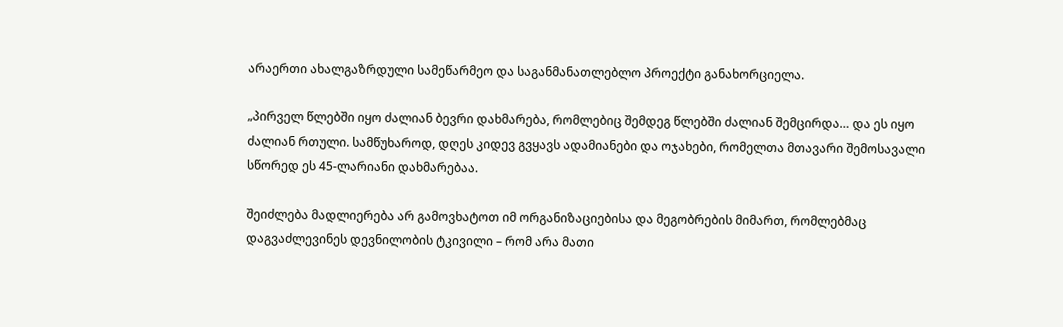არაერთი ახალგაზრდული სამეწარმეო და საგანმანათლებლო პროექტი განახორციელა.

„პირველ წლებში იყო ძალიან ბევრი დახმარება, რომლებიც შემდეგ წლებში ძალიან შემცირდა… და ეს იყო ძალიან რთული. სამწუხაროდ, დღეს კიდევ გვყავს ადამიანები და ოჯახები, რომელთა მთავარი შემოსავალი სწორედ ეს 45-ლარიანი დახმარებაა.

შეიძლება მადლიერება არ გამოვხატოთ იმ ორგანიზაციებისა და მეგობრების მიმართ, რომლებმაც დაგვაძლევინეს დევნილობის ტკივილი – რომ არა მათი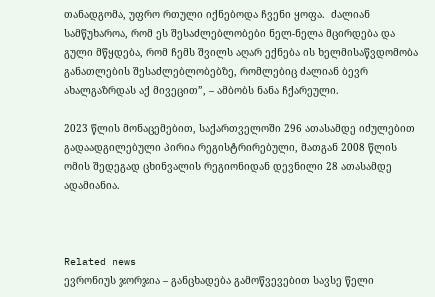თანადგომა, უფრო რთული იქნებოდა ჩვენი ყოფა.  ძალიან სამწუხაროა, რომ ეს შესაძლებლობები ნელ-ნელა მცირდება და გული მწყდება, რომ ჩემს შვილს აღარ ექნება ის ხელმისაწვდომობა განათლების შესაძლებლობებზე, რომლებიც ძალიან ბევრ ახალგაზრდას აქ მივეცით”, – ამბობს ნანა ჩქარეული.

2023 წლის მონაცემებით, საქართველოში 296 ათასამდე იძულებით გადაადგილებული პირია რეგისტრირებული, მათგან 2008 წლის ომის შედეგად ცხინვალის რეგიონიდან დევნილი 28 ათასამდე ადამიანია.



Related news
ევრონიუს ჯორჯია – განცხადება გამოწვევებით სავსე წელი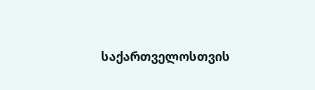საქართველოსთვის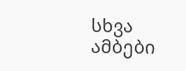სხვა ამბები